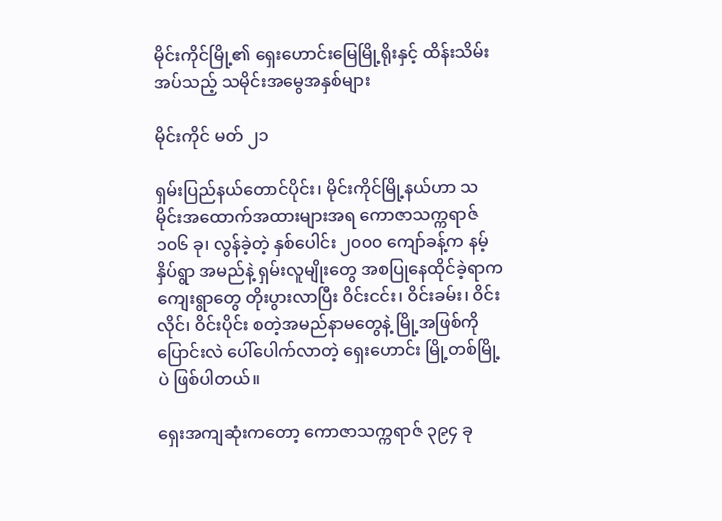မိုင်းကိုင်မြို့၏ ရှေးဟောင်းမြေမြို့ရိုးနှင့် ထိန်းသိမ်းအပ်သည့် သမိုင်းအမွေအနှစ်များ

မိုင်းကိုင် မတ် ၂၁

ရှမ်းပြည်နယ်တောင်ပိုင်း၊ မိုင်းကိုင်မြို့နယ်ဟာ သမိုင်းအထောက်အထားများအရ ကောဇာသက္ကရာဇ် ၁၀၆ ခု၊ လွန်ခဲ့တဲ့ နှစ်ပေါင်း ၂၀၀၀ ကျော်ခန့်က နမ့်နှိပ်ရွာ အမည်နဲ့ ရှမ်းလူမျိုးတွေ အစပြုနေထိုင်ခဲ့ရာက ကျေးရွာတွေ တိုးပွားလာပြီး ဝိင်းငင်း၊ ဝိင်းခမ်း၊ ဝိင်းလိုင်၊ ဝိင်းပိုင်း စတဲ့အမည်နာမတွေနဲ့ မြို့အဖြစ်ကို ပြောင်းလဲ ပေါ်ပေါက်လာတဲ့ ရှေးဟောင်း မြို့တစ်မြို့ပဲ ဖြစ်ပါတယ်။

ရှေးအကျဆုံးကတော့ ကောဇာသက္ကရာဇ် ၃၉၄ ခု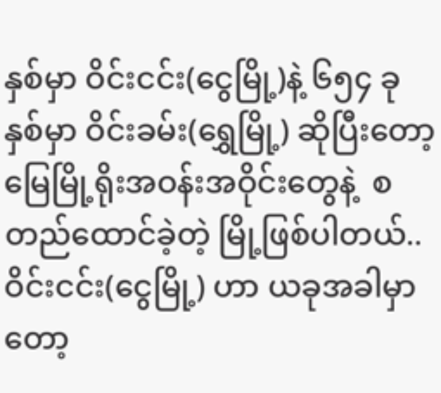နှစ်မှာ ဝိင်းငင်း(ငွေမြို့)နဲ့ ၆၅၄ ခုနှစ်မှာ ဝိင်းခမ်း(ရွှေမြို့) ဆိုပြီးတော့ မြေမြို့ရိုးအဝန်းအဝိုင်းတွေနဲ့  စတည်ထောင်ခဲ့တဲ့ မြို့ဖြစ်ပါတယ်..  ဝိင်းငင်း(ငွေမြို့) ဟာ ယခုအခါမှာတော့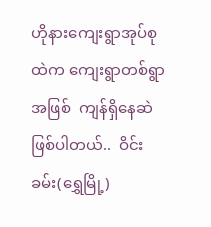ဟိုနားကျေးရွာအုပ်စုထဲက ကျေးရွာတစ်ရွာအဖြစ်  ကျန်ရှိနေဆဲဖြစ်ပါတယ်..  ဝိင်းခမ်း(ရွှေမြို့)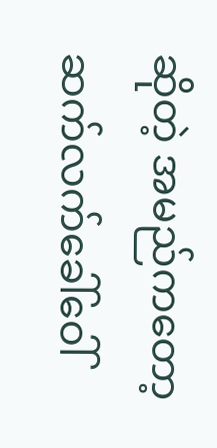ဆိုတဲ့ အမည်ကတော့ ဆက်လက်ခေါ်ဝေါ်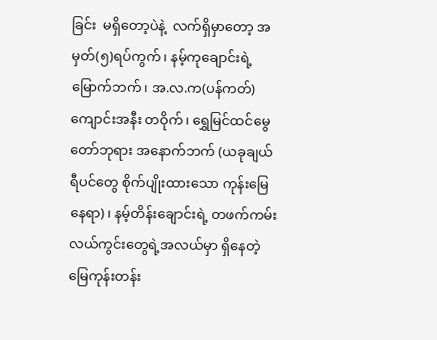ခြင်း  မရှိတော့ပဲနဲ့  လက်ရှိမှာတော့ အမှတ်(၅)ရပ်ကွက်၊ နမ့်ကုချောင်းရဲ့မြောက်ဘက်၊ အ.လ.က(ပန်ကတ်) ကျောင်းအနီး တဝိုက်၊ ရွှေမြင်ထင်မွေတော်ဘုရား အနောက်ဘက် (ယခုချယ်ရီပင်တွေ စိုက်ပျိုးထားသော ကုန်းမြေ နေရာ)၊ နမ့်တိန်းချောင်းရဲ့ တဖက်ကမ်း လယ်ကွင်းတွေရဲ့အလယ်မှာ ရှိနေတဲ့ မြေကုန်းတန်း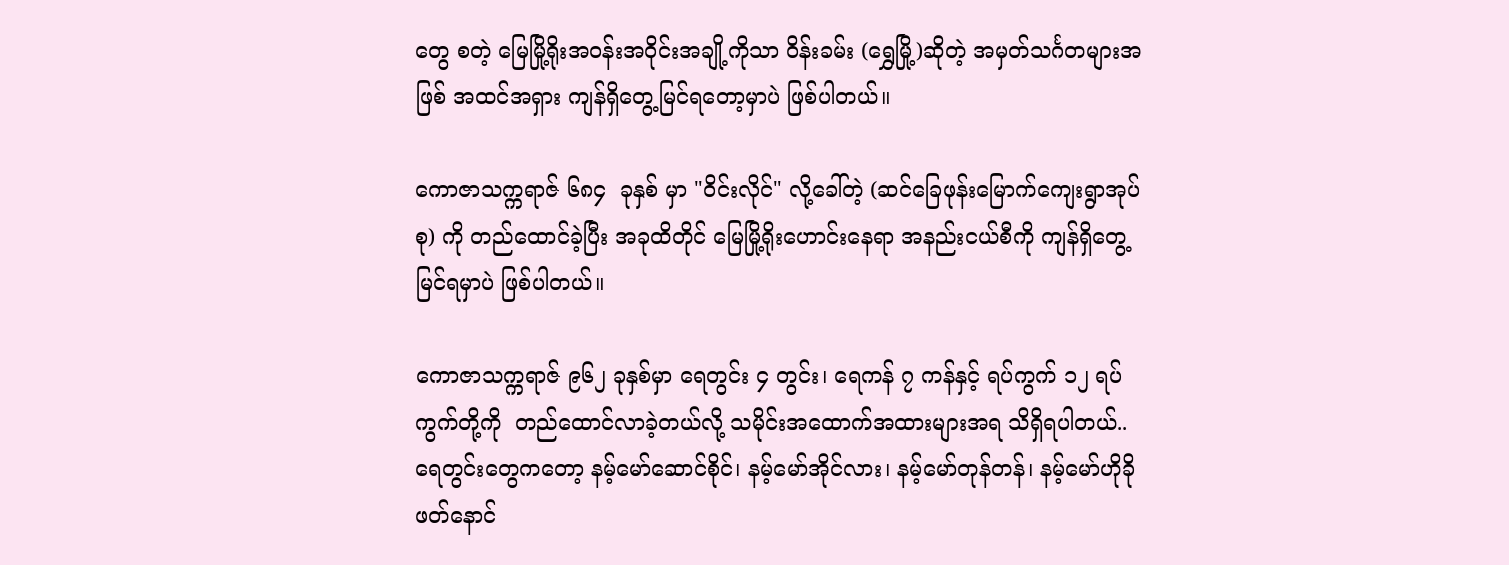တွေ စတဲ့ မြေမြို့ရိုးအဝန်းအဝိုင်းအချို့ကိုသာ ဝိန်းခမ်း (ရွှေမြို့)ဆိုတဲ့ အမှတ်သင်္ဂတများအဖြစ် အထင်အရှား ကျန်ရှိတွေ့မြင်ရတော့မှာပဲ ဖြစ်ပါတယ်။

ကောဇာသက္ကရာဇ် ၆၈၄  ခုနှစ် မှာ "ဝိင်းလိုင်" လို့ခေါ်တဲ့ (ဆင်ခြေဖုန်းမြောက်ကျေးရွာအုပ်စု) ကို တည်ထောင်ခဲ့ပြီး အခုထိတိုင် မြေမြို့ရိုးဟောင်းနေရာ အနည်းငယ်စီကို ကျန်ရှိတွေ့မြင်ရမှာပဲ ဖြစ်ပါတယ်။

ကောဇာသက္ကရာဇ် ၉၆၂ ခုနှစ်မှာ ရေတွင်း ၄ တွင်း၊ ရေကန် ၇ ကန်နှင့် ရပ်ကွက် ၁၂ ရပ်ကွက်တို့ကို  တည်ထောင်လာခဲ့တယ်လို့ သမိုင်းအထောက်အထားများအရ သိရှိရပါတယ်..  ရေတွင်းတွေကတော့ နမ့်မော်ဆောင်စိုင်၊ နမ့်မော်အိုင်လား၊ နမ့်မော်တုန်တန်၊ နမ့်မော်ဟိုခိုဖတ်နောင်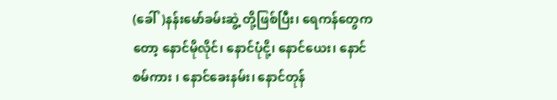(ခေါ်)နန်းမော်ခမ်းဆွဲ့ တို့ဖြစ်ပြီး၊ ရေကန်တွေကတော့ နောင်မိုလိုင်၊ နောင်ပုံငို့၊ နောင်ယေး၊ နောင်စမ်ကား ၊ နောင်ခေးနမ်း၊ နောင်တုန်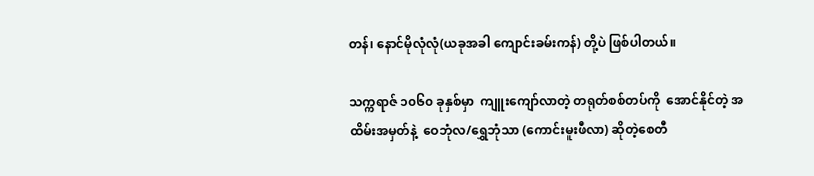တန်၊ နောင်မိုလုံလုံ(ယခုအခါ ကျောင်းခမ်းကန်) တို့ပဲ ဖြစ်ပါတယ်။

သက္ကရာဇ် ၁၀၆၀ ခုနှစ်မှာ  ကျူးကျော်လာတဲ့ တရုတ်စစ်တပ်ကို  အောင်နိုင်တဲ့ အထိမ်းအမှတ်နဲ့  ဝေဘုံလ/ရွှေဘုံသာ (ကောင်းမူးဖီလာ) ဆိုတဲ့စေတီ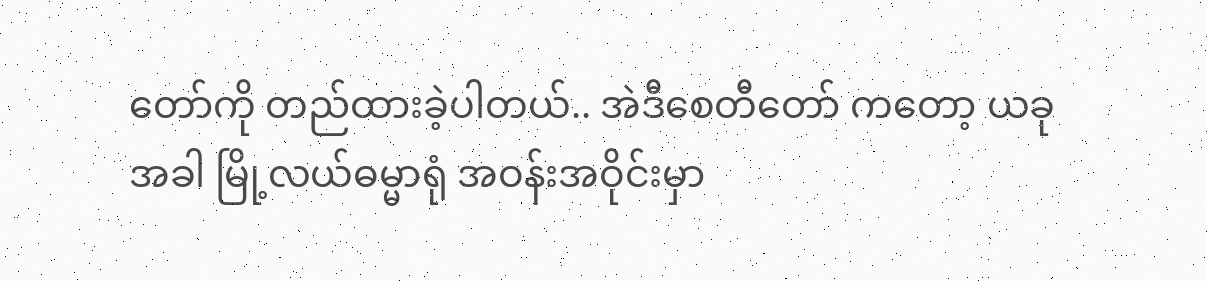တော်ကို တည်ထားခဲ့ပါတယ်.. အဲဒီစေတီတော် ကတော့ ယခုအခါ မြို့လယ်ဓမ္မာရုံ အဝန်းအဝိုင်းမှာ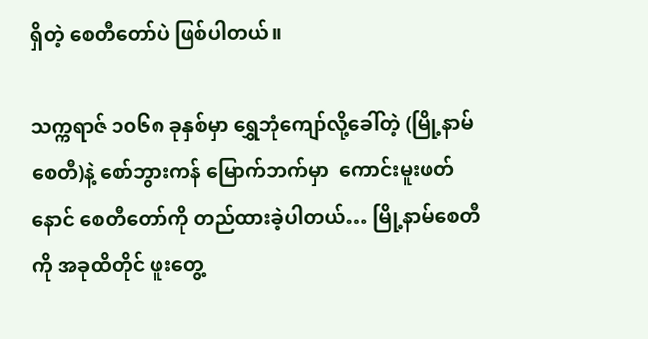ရှိတဲ့ စေတီတော်ပဲ ဖြစ်ပါတယ်။

သက္ကရာဇ် ၁၀၆၈ ခုနှစ်မှာ ရွှေဘုံကျော်လို့ခေါ်တဲ့ (မြို့နာမ်စေတီ)နဲ့ စော်ဘွားကန် မြောက်ဘက်မှာ  ကောင်းမူးဖတ်နောင် စေတီတော်ကို တည်ထားခဲ့ပါတယ်… မြို့နာမ်စေတီကို အခုထိတိုင် ဖူးတွေ့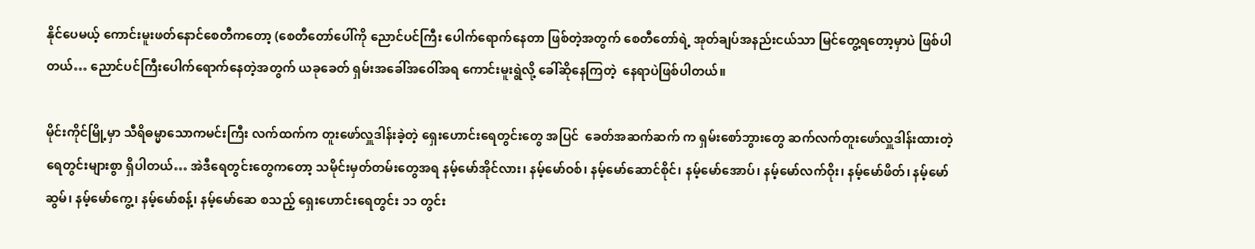နိုင်ပေမယ့် ကောင်းမူးဖတ်နောင်စေတီကတော့ (စေတီတော်ပေါ်ကို ညောင်ပင်ကြီး ပေါက်ရောက်နေတာ ဖြစ်တဲ့အတွက် စေတီတော်ရဲ့ အုတ်ချပ်အနည်းငယ်သာ မြင်တွေ့ရတော့မှာပဲ ဖြစ်ပါတယ်… ညောင်ပင်ကြီးပေါက်ရောက်နေတဲ့အတွက် ယခုခေတ် ရှမ်းအခေါ်အဝေါ်အရ ကောင်းမူးရွဲလို့ ခေါ်ဆိုနေကြတဲ့  နေရာပဲဖြစ်ပါတယ်။

မိုင်းကိုင်မြို့မှာ သီရိဓမ္မာသောကမင်းကြီး လက်ထက်က တူးဖော်လှူဒါန်းခဲ့တဲ့ ရှေးဟောင်းရေတွင်းတွေ အပြင်  ခေတ်အဆက်ဆက် က ရှမ်းစော်ဘွားတွေ ဆက်လက်တူးဖော်လှူဒါန်းထားတဲ့ ရေတွင်းများစွာ ရှိပါတယ်… အဲဒီရေတွင်းတွေကတော့ သမိုင်းမှတ်တမ်းတွေအရ နမ့်မော်အိုင်လား၊ နမ့်မော်ဝစ်၊ နမ့်မော်ဆောင်စိုင်၊ နမ့်မော်အောပ်၊ နမ့်မော်လက်ဝိုး၊ နမ့်မော်ဖိတ်၊ နမ့်မော်ဆွမ်၊ နမ့်မော်ကွေ့၊ နမ့်မော်စန့်၊ နမ့်မော်ဆေ စသည့် ရှေးဟောင်းရေတွင်း ၁၁ တွင်း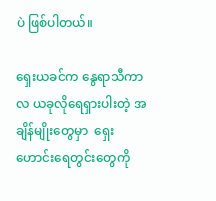ပဲ ဖြစ်ပါတယ်။

ရှေးယခင်က နွေရာသီကာလ ယခုလိုရေရှားပါးတဲ့ အချိန်မျိုးတွေမှာ  ရှေးဟောင်းရေတွင်းတွေကို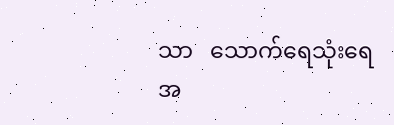သာ   သောက်ရေသုံးရေအ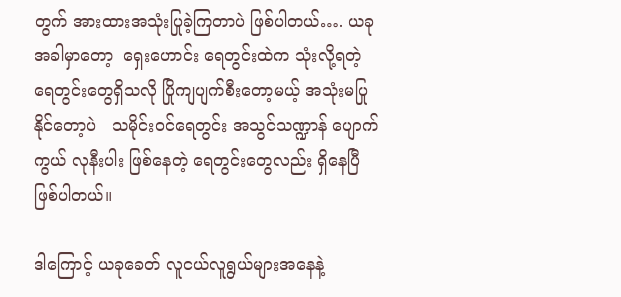တွက် အားထားအသုံးပြုခဲ့ကြတာပဲ ဖြစ်ပါတယ်…. ယခုအခါမှာတော့  ရှေးဟောင်း ရေတွင်းထဲက သုံးလို့ရတဲ့ ရေတွင်းတွေရှိသလို ပြိုကျပျက်စီးတော့မယ့် အသုံးမပြုနိုင်တော့ပဲ   သမိုင်းဝင်ရေတွင်း အသွင်သဏ္ဍာန် ပျောက်ကွယ် လုနီးပါး ဖြစ်နေတဲ့ ရေတွင်းတွေလည်း ရှိနေပြီ ဖြစ်ပါတယ်။

ဒါကြောင့် ယခုခေတ် လူငယ်လူရွယ်များအနေနဲ့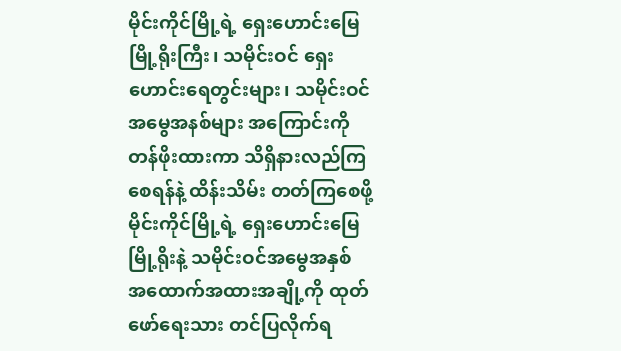မိုင်းကိုင်မြို့ရဲ့ ရှေးဟောင်းမြေမြို့ရိုးကြီး၊ သမိုင်းဝင် ရှေးဟောင်းရေတွင်းများ၊ သမိုင်းဝင်အမွေအနစ်များ အကြောင်းကို တန်ဖိုးထားကာ သိရှိနားလည်ကြ စေရန်နဲ့ ထိန်းသိမ်း တတ်ကြစေဖို့ မိုင်းကိုင်မြို့ရဲ့ ရှေးဟောင်းမြေမြို့ရိုးနဲ့ သမိုင်းဝင်အမွေအနှစ်  အထောက်အထားအချို့ကို ထုတ်ဖော်ရေးသား တင်ပြလိုက်ရ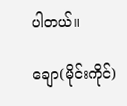ပါတယ်။

ချော(မိုင်းကိုင်)